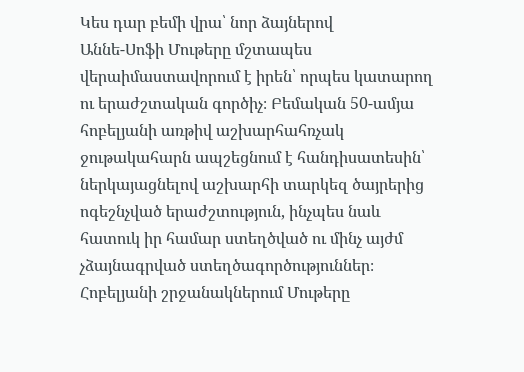Կես դար բեմի վրա՝ նոր ձայներով
Աննե-Սոֆի Մութերը մշտապես վերաիմաստավորում է իրեն՝ որպես կատարող ու երաժշտական գործիչ։ Բեմական 50-ամյա հոբելյանի առթիվ աշխարհահռչակ ջութակահարն ապշեցնում է հանդիսատեսին՝ ներկայացնելով աշխարհի տարկեզ ծայրերից ոգեշնչված երաժշտություն, ինչպես նաև հատուկ իր համար ստեղծված ու մինչ այժմ չձայնագրված ստեղծագործություններ։
Հոբելյանի շրջանակներում Մութերը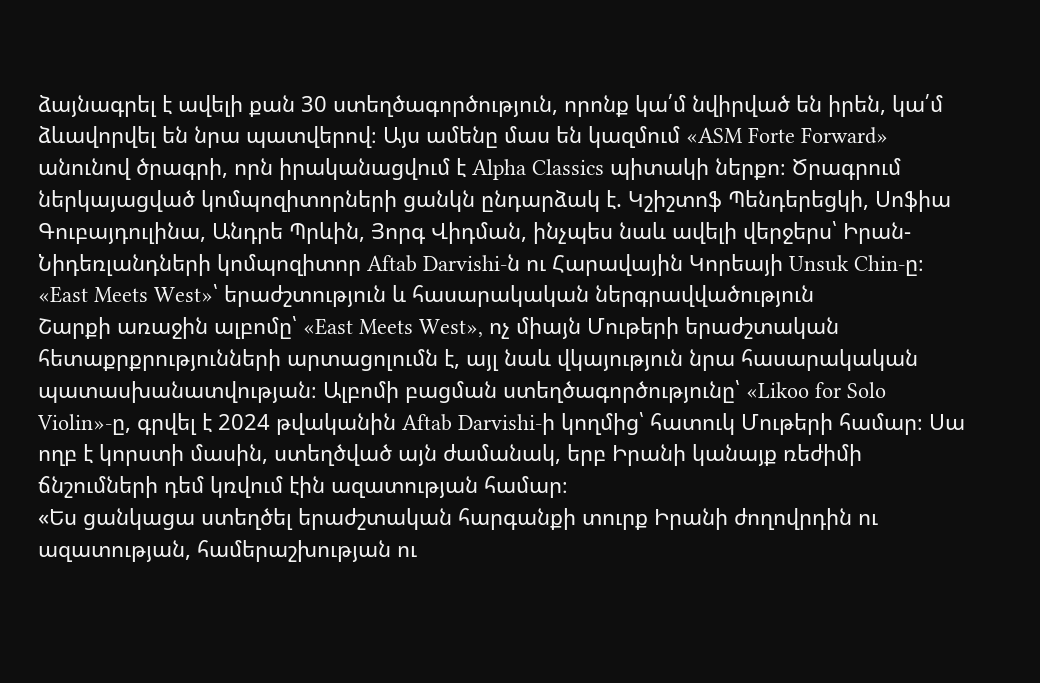ձայնագրել է ավելի քան 30 ստեղծագործություն, որոնք կա՛մ նվիրված են իրեն, կա՛մ ձևավորվել են նրա պատվերով։ Այս ամենը մաս են կազմում «ASM Forte Forward» անունով ծրագրի, որն իրականացվում է Alpha Classics պիտակի ներքո։ Ծրագրում ներկայացված կոմպոզիտորների ցանկն ընդարձակ է. Կշիշտոֆ Պենդերեցկի, Սոֆիա Գուբայդուլինա, Անդրե Պրևին, Յորգ Վիդման, ինչպես նաև ավելի վերջերս՝ Իրան-Նիդեռլանդների կոմպոզիտոր Aftab Darvishi-ն ու Հարավային Կորեայի Unsuk Chin-ը։
«East Meets West»՝ երաժշտություն և հասարակական ներգրավվածություն
Շարքի առաջին ալբոմը՝ «East Meets West», ոչ միայն Մութերի երաժշտական հետաքրքրությունների արտացոլումն է, այլ նաև վկայություն նրա հասարակական պատասխանատվության։ Ալբոմի բացման ստեղծագործությունը՝ «Likoo for Solo Violin»-ը, գրվել է 2024 թվականին Aftab Darvishi-ի կողմից՝ հատուկ Մութերի համար։ Սա ողբ է կորստի մասին, ստեղծված այն ժամանակ, երբ Իրանի կանայք ռեժիմի ճնշումների դեմ կռվում էին ազատության համար։
«Ես ցանկացա ստեղծել երաժշտական հարգանքի տուրք Իրանի ժողովրդին ու ազատության, համերաշխության ու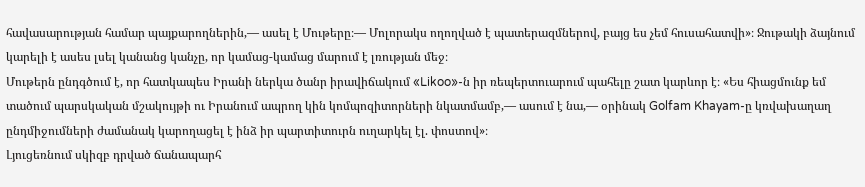հավասարության համար պայքարողներին,— ասել է Մութերը։— Մոլորակս ողողված է պատերազմներով, բայց ես չեմ հուսահատվի»։ Ջութակի ձայնում կարելի է ասես լսել կանանց կանչը, որ կամաց-կամաց մարում է լռության մեջ։
Մութերն ընդգծում է, որ հատկապես Իրանի ներկա ծանր իրավիճակում «Likoo»-ն իր ռեպերտուարում պահելը շատ կարևոր է։ «Ես հիացմունք եմ տածում պարսկական մշակույթի ու Իրանում ապրող կին կոմպոզիտորների նկատմամբ,— ասում է նա,— օրինակ Golfam Khayam-ը կռվախաղաղ ընդմիջումների ժամանակ կարողացել է ինձ իր պարտիտուրն ուղարկել էլ. փոստով»։
Լյուցեռնում սկիզբ դրված ճանապարհ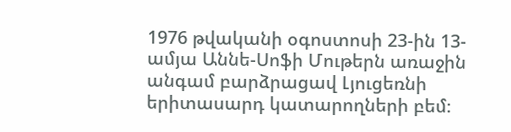1976 թվականի օգոստոսի 23-ին 13-ամյա Աննե-Սոֆի Մութերն առաջին անգամ բարձրացավ Լյուցեռնի երիտասարդ կատարողների բեմ։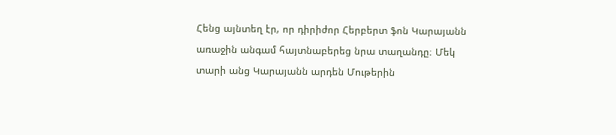Հենց այնտեղ էր, որ դիրիժոր Հերբերտ ֆոն Կարայանն առաջին անգամ հայտնաբերեց նրա տաղանդը։ Մեկ տարի անց Կարայանն արդեն Մութերին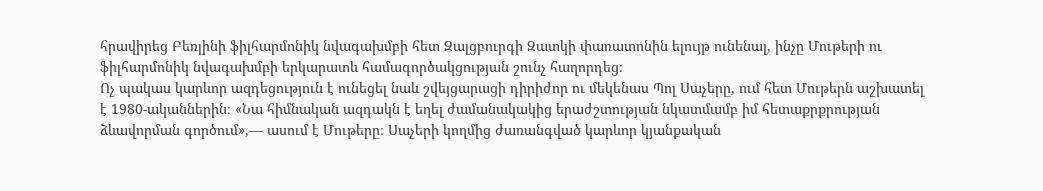հրավիրեց Բեռլինի ֆիլհարմոնիկ նվագախմբի հետ Զալցբուրգի Զատկի փառատոնին ելույթ ունենալ, ինչը Մութերի ու ֆիլհարմոնիկ նվագախմբի երկարատև համագործակցության շունչ հաղորդեց։
Ոչ պակաս կարևոր ազդեցություն է ունեցել նաև շվեյցարացի դիրիժոր ու մեկենաս Պոլ Սաչերը, ում հետ Մութերն աշխատել է 1980-ականներին։ «Նա հիմնական ազդակն է եղել ժամանակակից երաժշտության նկատմամբ իմ հետաքրքրության ձևավորման գործում»,— ասում է Մութերը։ Սաչերի կողմից ժառանգված կարևոր կյանքական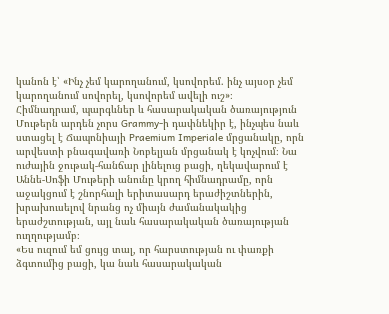կանոն է՝ «Ինչ չեմ կարողանում, կսովորեմ. ինչ այսօր չեմ կարողանում սովորել, կսովորեմ ավելի ուշ»։
Հիմնադրամ, պարգևներ և հասարակական ծառայություն
Մութերն արդեն չորս Grammy-ի դափնեկիր է, ինչպես նաև ստացել է Ճապոնիայի Praemium Imperiale մրցանակը, որն արվեստի բնագավառի Նոբելյան մրցանակ է կոչվում։ Նա ուժային ջութակ-հանճար լինելուց բացի, ղեկավարում է Աննե-Սոֆի Մութերի անունը կրող հիմնադրամը, որն աջակցում է շնորհալի երիտասարդ երաժիշտներին, խրախուսելով նրանց ոչ միայն ժամանակակից երաժշտության, այլ նաև հասարակական ծառայության ուղղությամբ։
«Ես ուզում եմ ցույց տալ, որ հարստության ու փառքի ձգտումից բացի, կա նաև հասարակական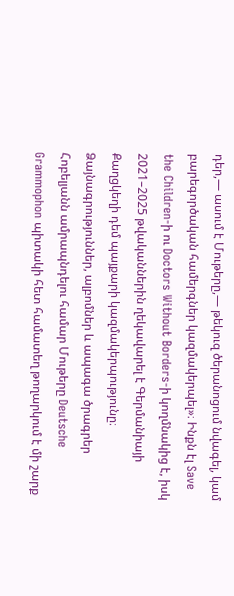դեր,— ասում է Մութերը,— թեկուզ ծերանոցում նվագել, կամ բարեգործական համերգներ կազմակերպել»։ Ինքն էլ Save the Children-ի ու Doctors Without Borders-ի կողմնակից է, իսկ 2021–2025 թվականներին ղեկավարել է Գերմանիայի Քաղցկեղի դեմ պայքարի կազմակերպությունը։
Ձայնագրություններ, ալբոմներ և ապագա ծրագրեր
Հոբելյանն ամրապնդելու համար Մութերը Deutsche Grammophon պիտակի հետ համատեղ թողարկում է մի շարք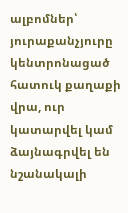ալբոմներ՝ յուրաքանչյուրը կենտրոնացած հատուկ քաղաքի վրա, ուր կատարվել կամ ձայնագրվել են նշանակալի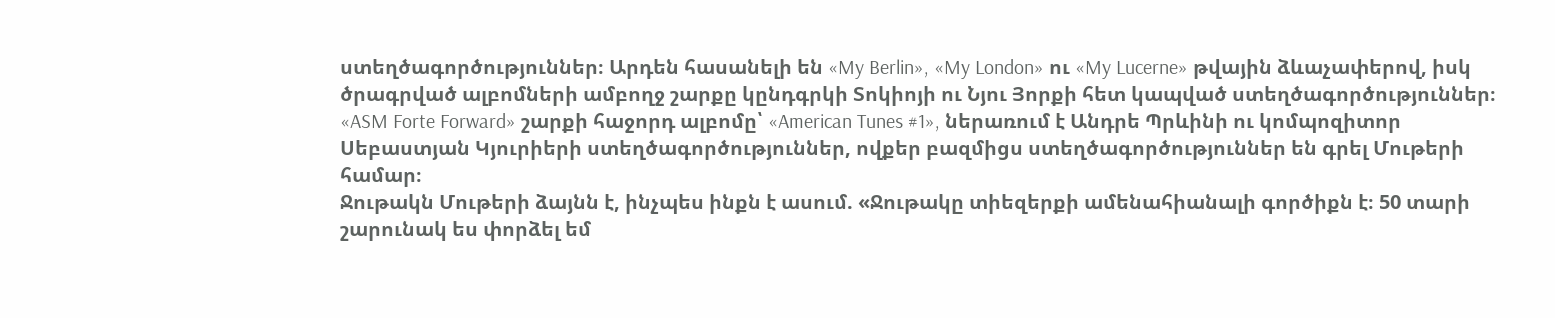ստեղծագործություններ։ Արդեն հասանելի են «My Berlin», «My London» ու «My Lucerne» թվային ձևաչափերով, իսկ ծրագրված ալբոմների ամբողջ շարքը կընդգրկի Տոկիոյի ու Նյու Յորքի հետ կապված ստեղծագործություններ։
«ASM Forte Forward» շարքի հաջորդ ալբոմը՝ «American Tunes #1», ներառում է Անդրե Պրևինի ու կոմպոզիտոր Սեբաստյան Կյուրիերի ստեղծագործություններ, ովքեր բազմիցս ստեղծագործություններ են գրել Մութերի համար։
Ջութակն Մութերի ձայնն է, ինչպես ինքն է ասում. «Ջութակը տիեզերքի ամենահիանալի գործիքն է։ 50 տարի շարունակ ես փորձել եմ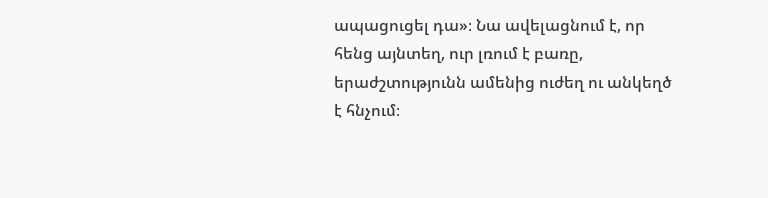ապացուցել դա»։ Նա ավելացնում է, որ հենց այնտեղ, ուր լռում է բառը, երաժշտությունն ամենից ուժեղ ու անկեղծ է հնչում։